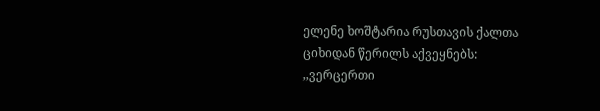ელენე ხოშტარია რუსთავის ქალთა ციხიდან წერილს აქვეყნებს:
,,ვერცერთი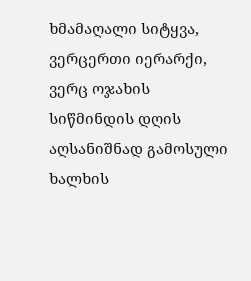ხმამაღალი სიტყვა, ვერცერთი იერარქი, ვერც ოჯახის სიწმინდის დღის აღსანიშნად გამოსული ხალხის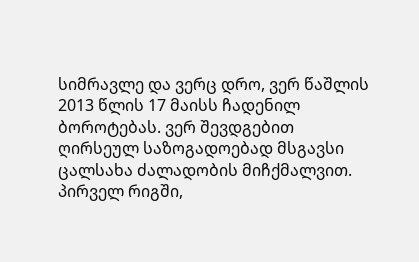სიმრავლე და ვერც დრო, ვერ წაშლის 2013 წლის 17 მაისს ჩადენილ ბოროტებას. ვერ შევდგებით ღირსეულ საზოგადოებად მსგავსი ცალსახა ძალადობის მიჩქმალვით. პირველ რიგში,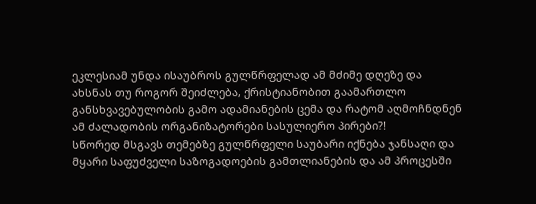ეკლესიამ უნდა ისაუბროს გულწრფელად ამ მძიმე დღეზე და ახსნას თუ როგორ შეიძლება, ქრისტიანობით გაამართლო განსხვავებულობის გამო ადამიანების ცემა და რატომ აღმოჩნდნენ ამ ძალადობის ორგანიზატორები სასულიერო პირები?!
სწორედ მსგავს თემებზე გულწრფელი საუბარი იქნება ჯანსაღი და მყარი საფუძველი საზოგადოების გამთლიანების და ამ პროცესში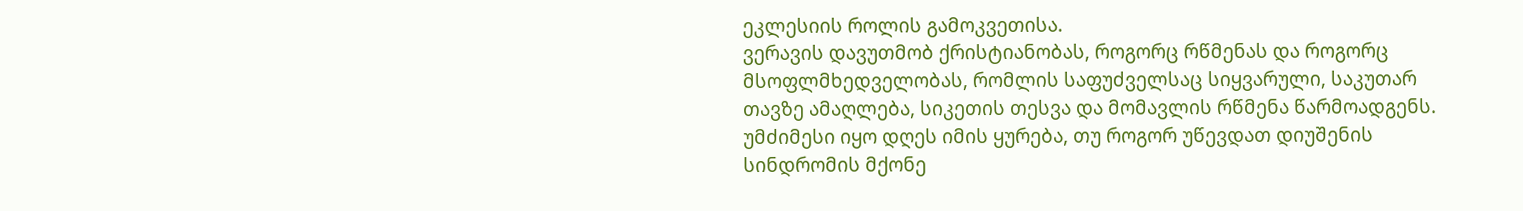ეკლესიის როლის გამოკვეთისა.
ვერავის დავუთმობ ქრისტიანობას, როგორც რწმენას და როგორც მსოფლმხედველობას, რომლის საფუძველსაც სიყვარული, საკუთარ თავზე ამაღლება, სიკეთის თესვა და მომავლის რწმენა წარმოადგენს.
უმძიმესი იყო დღეს იმის ყურება, თუ როგორ უწევდათ დიუშენის სინდრომის მქონე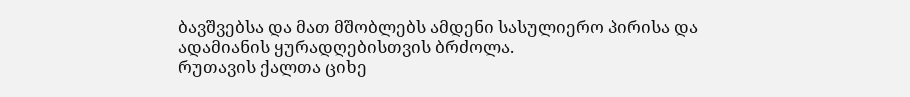ბავშვებსა და მათ მშობლებს ამდენი სასულიერო პირისა და ადამიანის ყურადღებისთვის ბრძოლა.
რუთავის ქალთა ციხე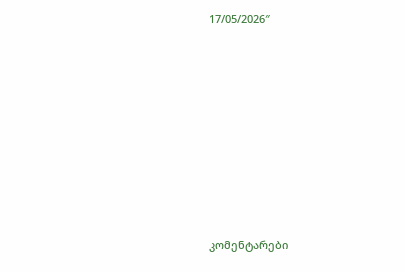17/05/2026″














კომენტარები